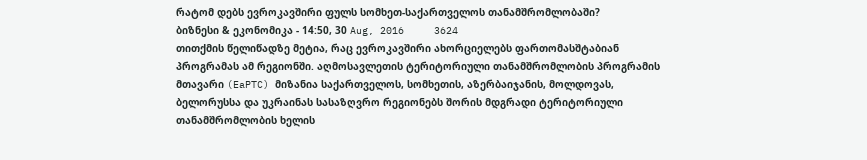რატომ დებს ევროკავშირი ფულს სომხეთ-საქართველოს თანამშრომლობაში?
ბიზნესი & ეკონომიკა - 14:50, 30 Aug, 2016     3624
თითქმის წელიწადზე მეტია, რაც ევროკავშირი ახორციელებს ფართომასშტაბიან პროგრამას ამ რეგიონში. აღმოსავლეთის ტერიტორიული თანამშრომლობის პროგრამის მთავარი (EaPTC) მიზანია საქართველოს, სომხეთის, აზერბაიჯანის, მოლდოვას, ბელორუსსა და უკრაინას სასაზღვრო რეგიონებს შორის მდგრადი ტერიტორიული თანამშრომლობის ხელის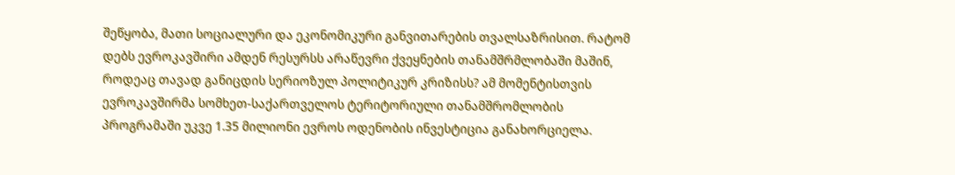შეწყობა, მათი სოციალური და ეკონომიკური განვითარების თვალსაზრისით. რატომ დებს ევროკავშირი ამდენ რესურსს არაწევრი ქვეყნების თანამშრმლობაში მაშინ, როდეაც თავად განიცდის სერიოზულ პოლიტიკურ კრიზისს? ამ მომენტისთვის ევროკავშირმა სომხეთ-საქართველოს ტერიტორიული თანამშრომლობის პროგრამაში უკვე 1.35 მილიონი ევროს ოდენობის ინვესტიცია განახორციელა.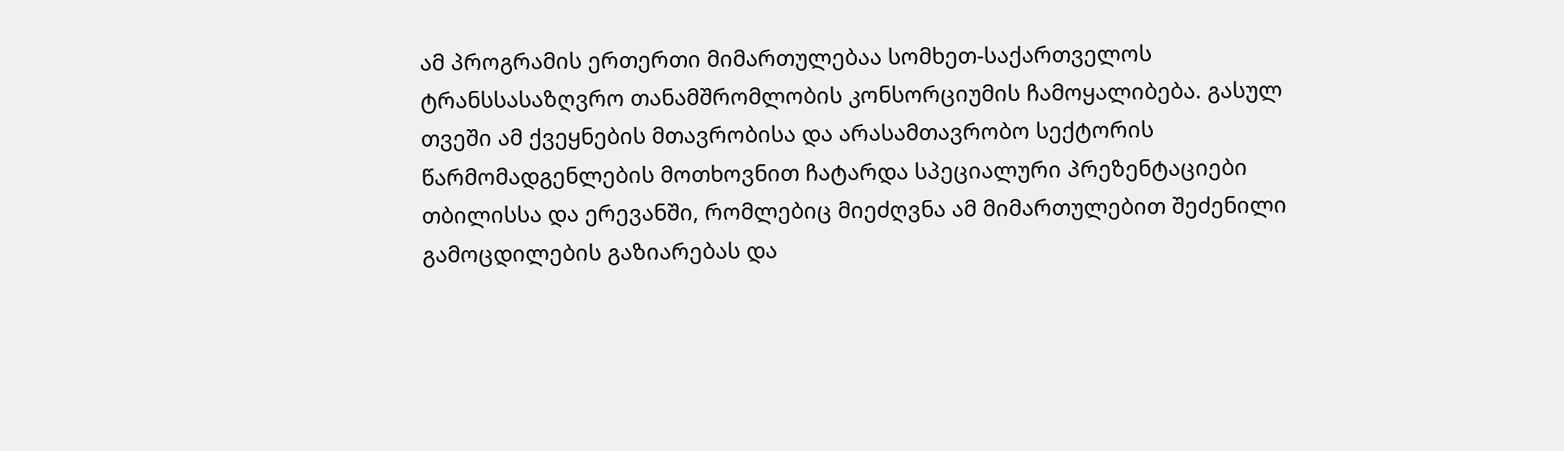ამ პროგრამის ერთერთი მიმართულებაა სომხეთ-საქართველოს ტრანსსასაზღვრო თანამშრომლობის კონსორციუმის ჩამოყალიბება. გასულ თვეში ამ ქვეყნების მთავრობისა და არასამთავრობო სექტორის წარმომადგენლების მოთხოვნით ჩატარდა სპეციალური პრეზენტაციები თბილისსა და ერევანში, რომლებიც მიეძღვნა ამ მიმართულებით შეძენილი გამოცდილების გაზიარებას და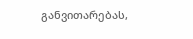განვითარებას,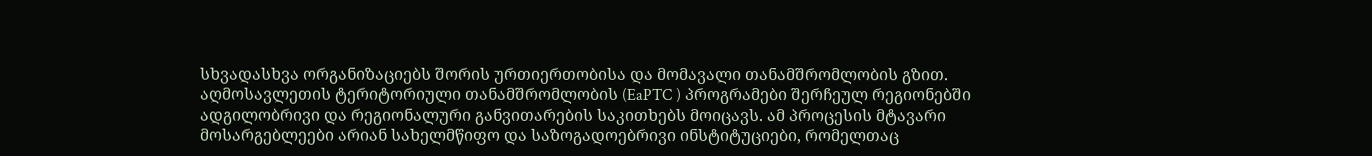სხვადასხვა ორგანიზაციებს შორის ურთიერთობისა და მომავალი თანამშრომლობის გზით. აღმოსავლეთის ტერიტორიული თანამშრომლობის (EaPTC ) პროგრამები შერჩეულ რეგიონებში ადგილობრივი და რეგიონალური განვითარების საკითხებს მოიცავს. ამ პროცესის მტავარი მოსარგებლეები არიან სახელმწიფო და საზოგადოებრივი ინსტიტუციები, რომელთაც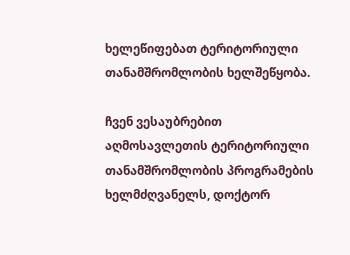ხელეწიფებათ ტერიტორიული თანამშრომლობის ხელშეწყობა.

ჩვენ ვესაუბრებით აღმოსავლეთის ტერიტორიული თანამშრომლობის პროგრამების ხელმძღვანელს, დოქტორ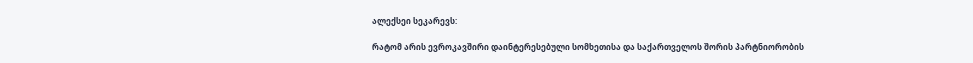ალექსეი სეკარევს:

რატომ არის ევროკავშირი დაინტერესებული სომხეთისა და საქართველოს შორის პარტნიორობის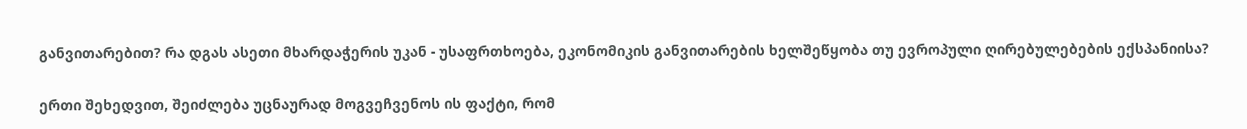განვითარებით? რა დგას ასეთი მხარდაჭერის უკან - უსაფრთხოება, ეკონომიკის განვითარების ხელშეწყობა თუ ევროპული ღირებულებების ექსპანიისა?

ერთი შეხედვით, შეიძლება უცნაურად მოგვეჩვენოს ის ფაქტი, რომ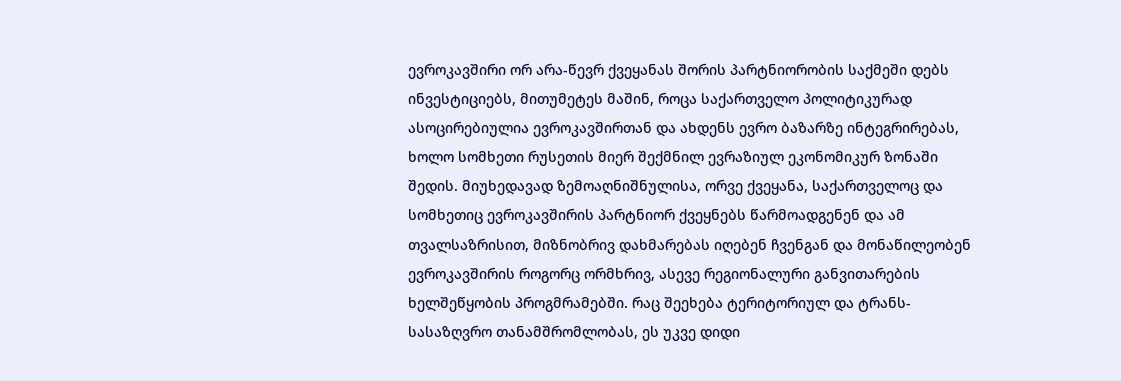ევროკავშირი ორ არა-წევრ ქვეყანას შორის პარტნიორობის საქმეში დებს ინვესტიციებს, მითუმეტეს მაშინ, როცა საქართველო პოლიტიკურად ასოცირებიულია ევროკავშირთან და ახდენს ევრო ბაზარზე ინტეგრირებას, ხოლო სომხეთი რუსეთის მიერ შექმნილ ევრაზიულ ეკონომიკურ ზონაში შედის. მიუხედავად ზემოაღნიშნულისა, ორვე ქვეყანა, საქართველოც და სომხეთიც ევროკავშირის პარტნიორ ქვეყნებს წარმოადგენენ და ამ თვალსაზრისით, მიზნობრივ დახმარებას იღებენ ჩვენგან და მონაწილეობენ ევროკავშირის როგორც ორმხრივ, ასევე რეგიონალური განვითარების ხელშეწყობის პროგმრამებში. რაც შეეხება ტერიტორიულ და ტრანს-სასაზღვრო თანამშრომლობას, ეს უკვე დიდი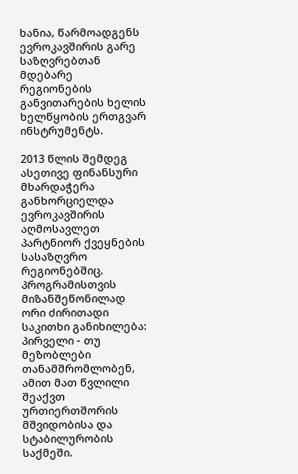ხანია, წარმოადგენს ევროკავშირის გარე საზღვრებთან მდებარე რეგიონების განვითარების ხელის ხელწყობის ერთგვარ ინსტრუმენტს.

2013 წლის შემდეგ ასეთივე ფინანსური მხარდაჭერა განხორციელდა ევროკავშირის აღმოსავლეთ პარტნიორ ქვეყნების სასაზღვრო რეგიონებშიც. პროგრამისთვის მიზანშეწონილად ორი ძირითადი საკითხი განიხილება: პირველი - თუ მეზობლები თანამშრომლობენ, ამით მათ წვლილი შეაქვთ ურთიერთშორის მშვიდობისა და სტაბილურობის საქმეში.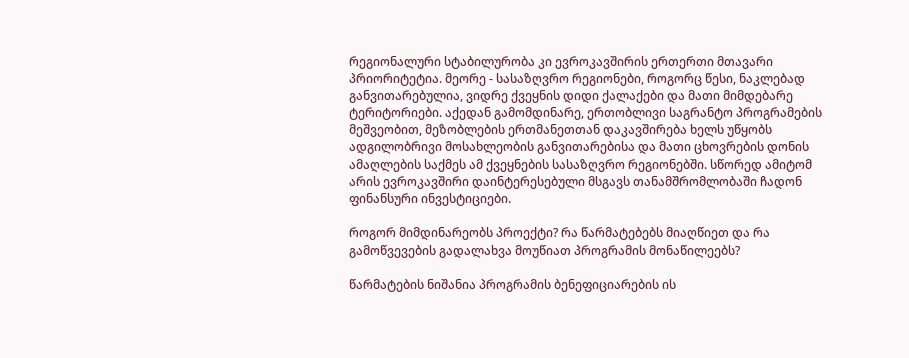რეგიონალური სტაბილურობა კი ევროკავშირის ერთერთი მთავარი პრიორიტეტია. მეორე - სასაზღვრო რეგიონები, როგორც წესი, ნაკლებად განვითარებულია, ვიდრე ქვეყნის დიდი ქალაქები და მათი მიმდებარე ტერიტორიები. აქედან გამომდინარე, ერთობლივი საგრანტო პროგრამების მეშვეობით, მეზობლების ერთმანეთთან დაკავშირება ხელს უწყობს ადგილობრივი მოსახლეობის განვითარებისა და მათი ცხოვრების დონის ამაღლების საქმეს ამ ქვეყნების სასაზღვრო რეგიონებში. სწორედ ამიტომ არის ევროკავშირი დაინტერესებული მსგავს თანამშრომლობაში ჩადონ ფინანსური ინვესტიციები.

როგორ მიმდინარეობს პროექტი? რა წარმატებებს მიაღწიეთ და რა გამოწვევების გადალახვა მოუწიათ პროგრამის მონაწილეებს?

წარმატების ნიშანია პროგრამის ბენეფიციარების ის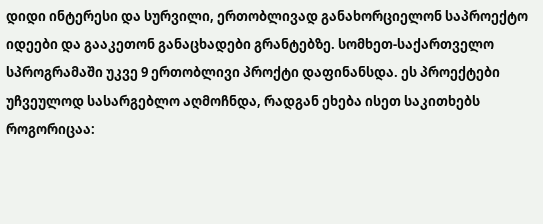დიდი ინტერესი და სურვილი, ერთობლივად განახორციელონ საპროექტო იდეები და გააკეთონ განაცხადები გრანტებზე. სომხეთ-საქართველო სპროგრამაში უკვე 9 ერთობლივი პროქტი დაფინანსდა. ეს პროექტები უჩვეულოდ სასარგებლო აღმოჩნდა, რადგან ეხება ისეთ საკითხებს როგორიცაა: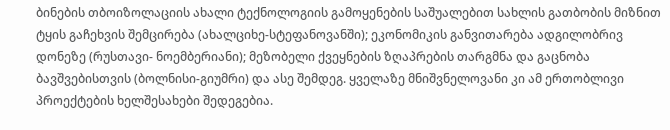ბინების თბოიზოლაციის ახალი ტექნოლოგიის გამოყენების საშუალებით სახლის გათბობის მიზნით ტყის გაჩეხვის შემცირება (ახალციხე-სტეფანოვანში); ეკონომიკის განვითარება ადგილობრივ დონეზე (რუსთავი- ნოემბერიანი); მეზობელი ქვეყნების ზღაპრების თარგმნა და გაცნობა ბავშვებისთვის (ბოლნისი-გიუმრი) და ასე შემდეგ. ყველაზე მნიშვნელოვანი კი ამ ერთობლივი პროექტების ხელშესახები შედეგებია.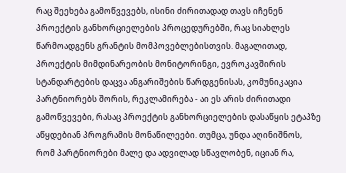რაც შეეხება გამოწვევებს, ისინი ძირითადად თავს იჩენენ პროექტის განხორციელების პროცედურებში, რაც სიახლეს წარმოადგენს გრანტის მომპოვებლებისთვის. მაგალითად, პროექტის მიმდინარეობის მონიტორინგი, ევროკავშირის სტანდარტების დაცვა ანგარიშების წარდგენისას, კომუნიკაცია პარტნიორებს შორის, რეკლამირება - აი ეს არის ძირითადი გამოწვევები, რასაც პროექტის განხორციელების დასაწყის ეტაპზე აწყდებიან პროგრამის მონაწილეები. თუმცა, უნდა აღინიშნოს, რომ პარტნიორები მალე და ადვილად სწავლობენ, იციან რა,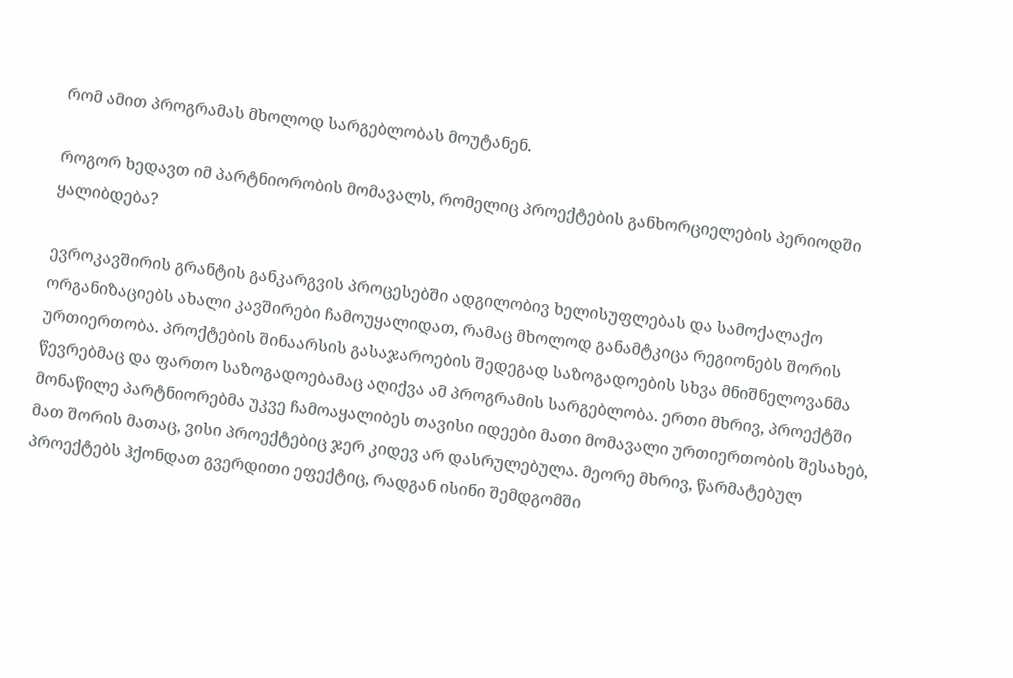რომ ამით პროგრამას მხოლოდ სარგებლობას მოუტანენ.

როგორ ხედავთ იმ პარტნიორობის მომავალს, რომელიც პროექტების განხორციელების პერიოდში ყალიბდება?

ევროკავშირის გრანტის განკარგვის პროცესებში ადგილობივ ხელისუფლებას და სამოქალაქო ორგანიზაციებს ახალი კავშირები ჩამოუყალიდათ, რამაც მხოლოდ განამტკიცა რეგიონებს შორის ურთიერთობა. პროქტების შინაარსის გასაჯაროების შედეგად საზოგადოების სხვა მნიშნელოვანმა წევრებმაც და ფართო საზოგადოებამაც აღიქვა ამ პროგრამის სარგებლობა. ერთი მხრივ, პროექტში მონაწილე პარტნიორებმა უკვე ჩამოაყალიბეს თავისი იდეები მათი მომავალი ურთიერთობის შესახებ, მათ შორის მათაც, ვისი პროექტებიც ჯერ კიდევ არ დასრულებულა. მეორე მხრივ, წარმატებულ პროექტებს ჰქონდათ გვერდითი ეფექტიც, რადგან ისინი შემდგომში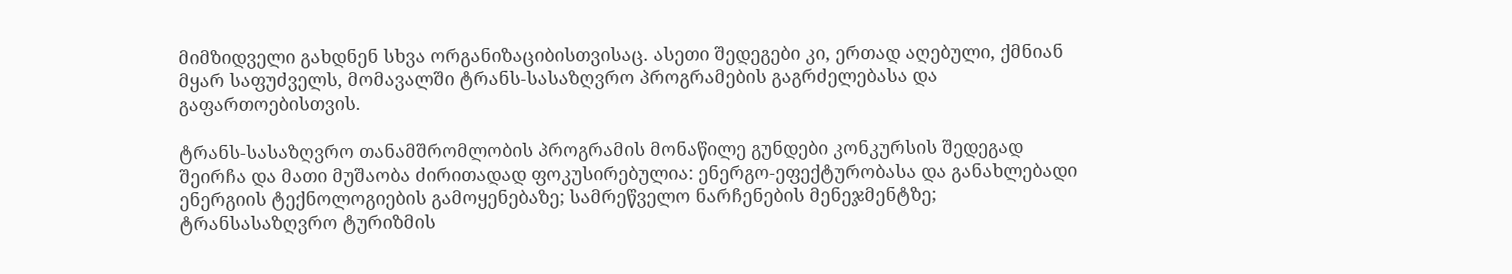მიმზიდველი გახდნენ სხვა ორგანიზაციბისთვისაც. ასეთი შედეგები კი, ერთად აღებული, ქმნიან მყარ საფუძველს, მომავალში ტრანს-სასაზღვრო პროგრამების გაგრძელებასა და გაფართოებისთვის.

ტრანს-სასაზღვრო თანამშრომლობის პროგრამის მონაწილე გუნდები კონკურსის შედეგად შეირჩა და მათი მუშაობა ძირითადად ფოკუსირებულია: ენერგო-ეფექტურობასა და განახლებადი ენერგიის ტექნოლოგიების გამოყენებაზე; სამრეწველო ნარჩენების მენეჯმენტზე; ტრანსასაზღვრო ტურიზმის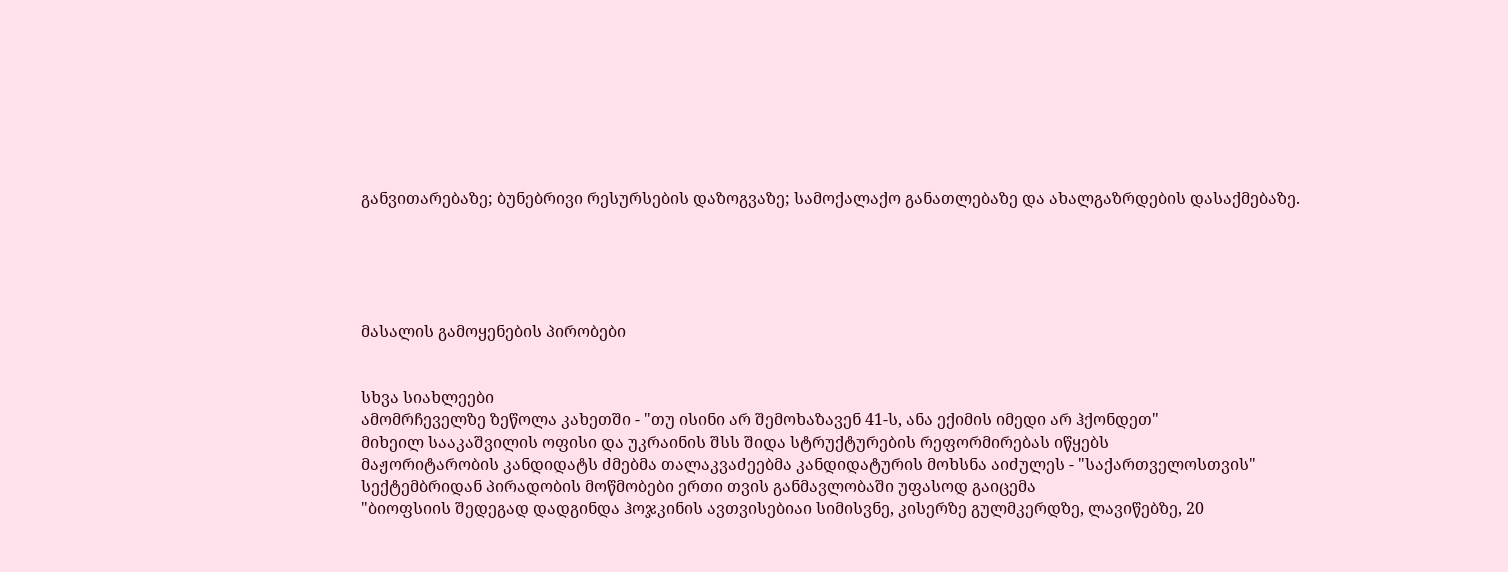განვითარებაზე; ბუნებრივი რესურსების დაზოგვაზე; სამოქალაქო განათლებაზე და ახალგაზრდების დასაქმებაზე.





მასალის გამოყენების პირობები


სხვა სიახლეები
ამომრჩეველზე ზეწოლა კახეთში - "თუ ისინი არ შემოხაზავენ 41-ს, ანა ექიმის იმედი არ ჰქონდეთ"
მიხეილ სააკაშვილის ოფისი და უკრაინის შსს შიდა სტრუქტურების რეფორმირებას იწყებს
მაჟორიტარობის კანდიდატს ძმებმა თალაკვაძეებმა კანდიდატურის მოხსნა აიძულეს - "საქართველოსთვის"
სექტემბრიდან პირადობის მოწმობები ერთი თვის განმავლობაში უფასოდ გაიცემა
"ბიოფსიის შედეგად დადგინდა ჰოჯკინის ავთვისებიაი სიმისვნე, კისერზე გულმკერდზე, ლავიწებზე, 20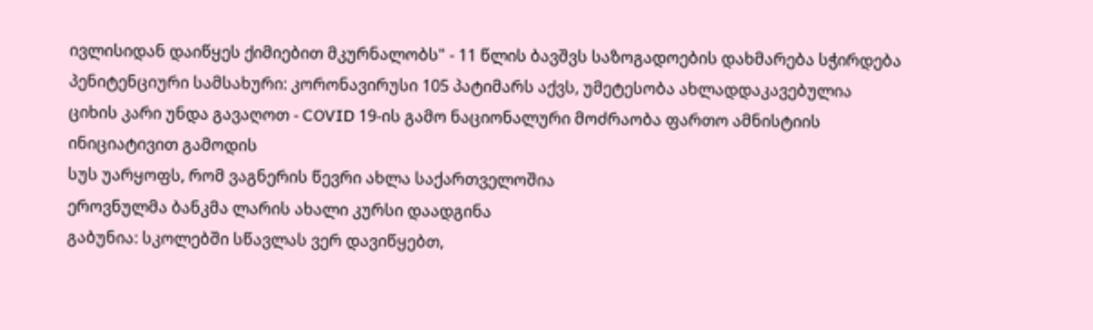ივლისიდან დაიწყეს ქიმიებით მკურნალობს" - 11 წლის ბავშვს საზოგადოების დახმარება სჭირდება
პენიტენციური სამსახური: კორონავირუსი 105 პატიმარს აქვს, უმეტესობა ახლადდაკავებულია
ციხის კარი უნდა გავაღოთ - COVID 19-ის გამო ნაციონალური მოძრაობა ფართო ამნისტიის ინიციატივით გამოდის
სუს უარყოფს, რომ ვაგნერის წევრი ახლა საქართველოშია
ეროვნულმა ბანკმა ლარის ახალი კურსი დაადგინა
გაბუნია: სკოლებში სწავლას ვერ დავიწყებთ,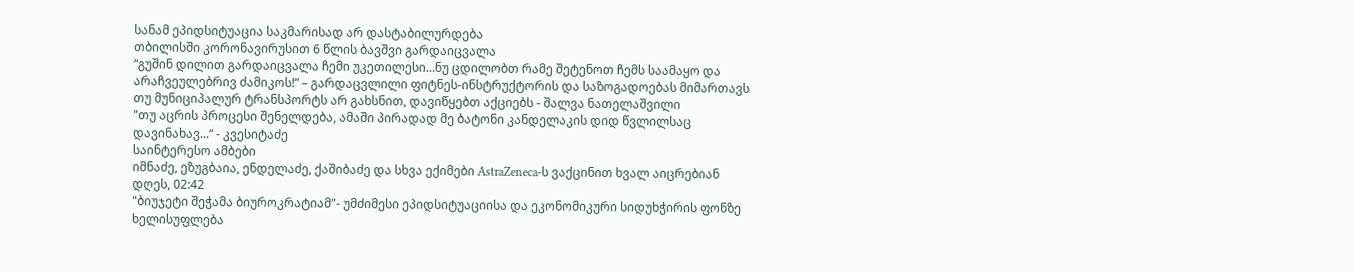სანამ ეპიდსიტუაცია საკმარისად არ დასტაბილურდება
თბილისში კორონავირუსით 6 წლის ბავშვი გარდაიცვალა
“გუშინ დილით გარდაიცვალა ჩემი უკეთილესი…ნუ ცდილობთ რამე შეტენოთ ჩემს საამაყო და არაჩვეულებრივ ძამიკოს!” – გარდაცვლილი ფიტნეს-ინსტრუქტორის და საზოგადოებას მიმართავს
თუ მუნიციპალურ ტრანსპორტს არ გახსნით, დავიწყებთ აქციებს - შალვა ნათელაშვილი
"თუ აცრის პროცესი შენელდება, ამაში პირადად მე ბატონი კანდელაკის დიდ წვლილსაც დავინახავ...“ - კვესიტაძე
საინტერესო ამბები
იმნაძე, ეზუგბაია, ენდელაძე, ქაშიბაძე და სხვა ექიმები AstraZeneca-ს ვაქცინით ხვალ აიცრებიან
დღეს, 02:42
"ბიუჯეტი შეჭამა ბიუროკრატიამ"- უმძიმესი ეპიდსიტუაციისა და ეკონომიკური სიდუხჭირის ფონზე ხელისუფლება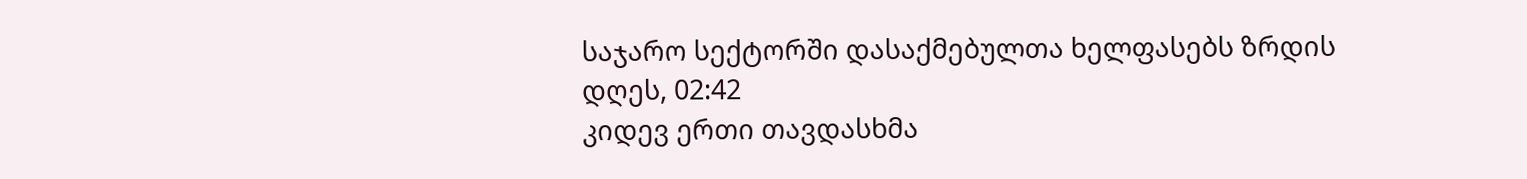საჯარო სექტორში დასაქმებულთა ხელფასებს ზრდის
დღეს, 02:42
კიდევ ერთი თავდასხმა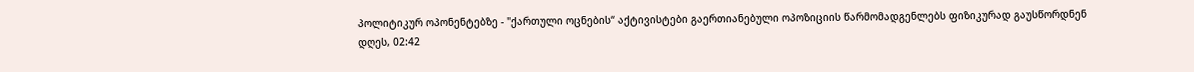პოლიტიკურ ოპონენტებზე - "ქართული ოცნების“ აქტივისტები გაერთიანებული ოპოზიციის წარმომადგენლებს ფიზიკურად გაუსწორდნენ
დღეს, 02:42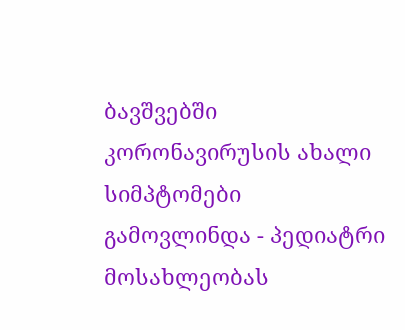ბავშვებში კორონავირუსის ახალი სიმპტომები გამოვლინდა - პედიატრი მოსახლეობას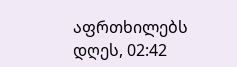აფრთხილებს
დღეს, 02:42